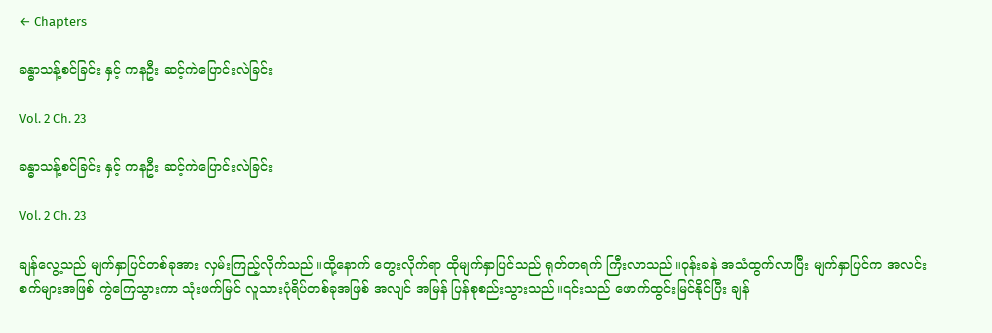← Chapters

ခန္ဓာသန့်စင်ခြင်း နှင့် ကနဦး ဆင့်ကဲပြောင်းလဲခြင်း

Vol. 2 Ch. 23

ခန္ဓာသန့်စင်ခြင်း နှင့် ကနဦး ဆင့်ကဲပြောင်းလဲခြင်း

Vol. 2 Ch. 23

ချန်လွေ့သည် မျက်နှာပြင်တစ်ခုအား လှမ်းကြည့်လိုက်သည်။ထို့နောက် တွေးလိုက်ရာ ထိုမျက်နှာပြင်သည် ရုတ်တရက် ကြီးလာသည်။ဝုန်းခနဲ အသံထွက်လာပြီး မျက်နှာပြင်က အလင်းစက်များအဖြစ် ကွဲကြေသွားကာ သုံးဖက်မြင် လူသားပုံရိပ်တစ်ခုအဖြစ် အလျင် အမြန် ပြန်စုစည်းသွားသည်။၎င်းသည် ဖောက်ထွင်းမြင်နိုင်ပြီး ချန်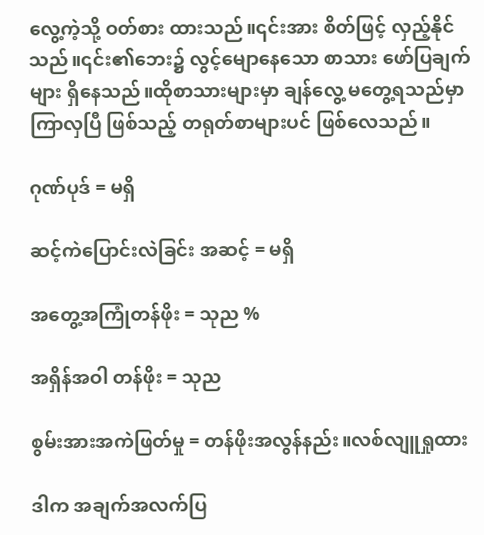လွေ့ကဲ့သို့ ဝတ်စား ထားသည်။၎င်းအား စိတ်ဖြင့် လှည့်နိုင်သည်။၎င်း၏ဘေး၌ လွင့်မျောနေသော စာသား ဖော်ပြချက်များ ရှိနေသည်။ထိုစာသားများမှာ ချန်လွေ့ မတွေ့ရသည်မှာ ကြာလှပြီ ဖြစ်သည့် တရုတ်စာများပင် ဖြစ်လေသည်။

ဂုဏ်ပုဒ် = မရှိ

ဆင့်ကဲပြောင်းလဲခြင်း အဆင့် = မရှိ

အတွေ့အကြုံတန်ဖိုး = သုည %

အရှိန်အဝါ တန်ဖိုး = သုည

စွမ်းအားအကဲဖြတ်မှု ‌= တန်ဖိုးအလွန်နည်း။လစ်လျူရှုထား

ဒါက အချက်အလက်ပြ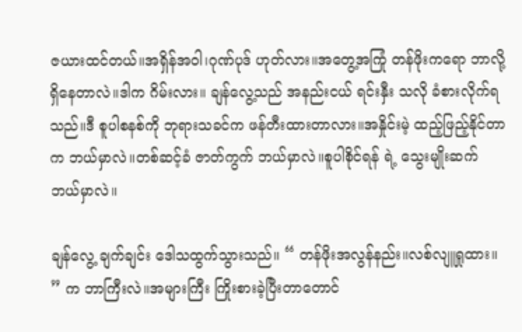ဇယားထင်တယ်။အရှိန်အဝါ၊ဂုဏ်ပုဒ် ဟုတ်လား။အတွေ့အကြုံ တန်ဖိုးကရော ဘာလို့ ရှိနေတာလဲ။ဒါက ဂိမ်းလား။ ချန်လွေ့သည် အနည်းငယ် ရင်းနှီး သလို ခံစားလိုက်ရသည်။ဒီ စူပါစနစ်ကို ဘုရားသခင်က ဖန်တီးထားတာလား။အနှိုင်းမဲ့ ထည့်ဖြည့်နိုင်တာက ဘယ်မှာလဲ။တစ်ဆင့်ခံ ဇာတ်ကွက် ဘယ်မှာလဲ။စူပါစိုင်ရန် ရဲ့ သွေးမျိုးဆက် ဘယ်မှာလဲ။

ချန်လွေ့ ချက်ချင်း ဒေါသထွက်သွားသည်။ “ တန်ဖိုးအလွန်နည်း။လစ်လျူရှုထား။ ” က ဘာကြီးလဲ။အများကြီး ကြိုးစားခဲ့ပြီးတာတောင်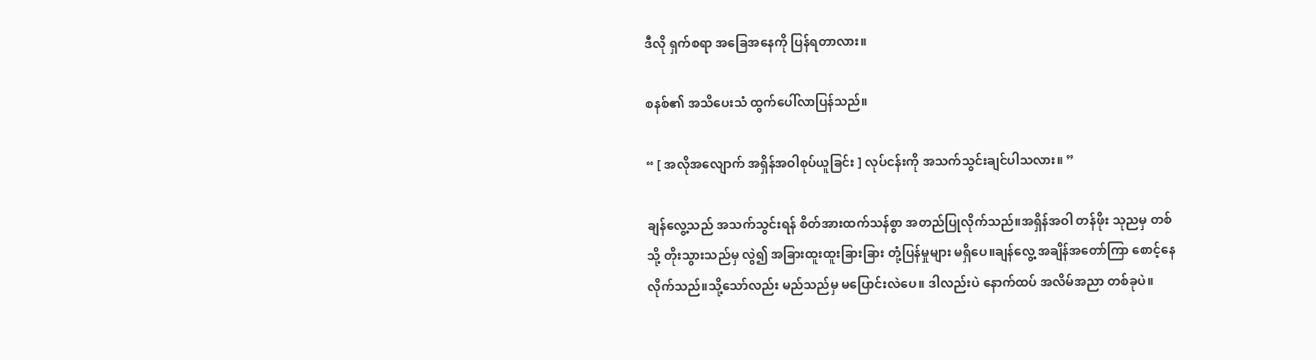ဒီလို ရှက်စရာ အခြေအနေကို ပြန်ရတာလား။

စနစ်၏ အသိပေးသံ ထွက်ပေါ်လာပြန်သည်။

“ [ အလိုအလျောက် အရှိန်အဝါစုပ်ယူခြင်း ] လုပ်ငန်းကို အသက်သွင်းချင်ပါသလား။ ”

ချန်လွေ့သည် အသက်သွင်းရန် စိတ်အားထက်သန်စွာ အတည်ပြုလိုက်သည်။အရှိန်အဝါ တန်ဖိုး သုညမှ တစ် သို့ တိုးသွားသည်မှ လွဲ၍ အခြားထူးထူးခြားခြား တုံ့ပြန်မှုများ မရှိပေ။ချန်လွေ့ အချိန်အတော်ကြာ စောင့်နေလိုက်သည်။သို့သော်လည်း မည်သည်မှ မပြောင်းလဲပေ။ ဒါလည်းပဲ နောက်ထပ် အလိမ်အညာ တစ်ခုပဲ။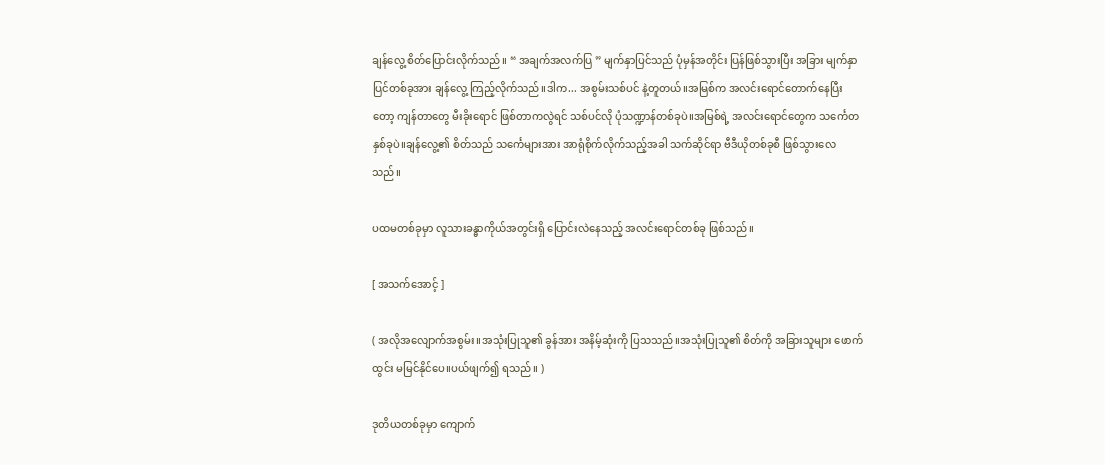ချန်လွေ့ စိတ်ပြောင်းလိုက်သည်။ “ အချက်အလက်ပြ ” မျက်နှာပြင်သည် ပုံမှန်အတိုင်း ပြန်ဖြစ်သွားပြီး အခြား မျက်နှာပြင်တစ်ခုအား ချန်လွေ့ ကြည့်လိုက်သည်။ဒါက... အစွမ်းသစ်ပင် နဲ့တူတယ်။အမြစ်က အလင်းရောင်တောက်နေပြီးတော့ ကျန်တာတွေ မီးခိုးရောင် ဖြစ်တာကလွဲရင် သစ်ပင်လို ပုံသဏ္ဍာန်တစ်ခုပဲ။အမြစ်ရဲ့ အလင်းရောင်တွေက သင်္ကေတ နှစ်ခုပဲ။ချန်လွေ့၏ စိတ်သည် သင်္ကေများအား အာရုံစိုက်လိုက်သည့်အခါ သက်ဆိုင်ရာ ဗီဒီယိုတစ်ခုစီ ဖြစ်သွားလေသည်။

ပထမတစ်ခုမှာ လူသားခန္ဓာကိုယ်အတွင်းရှိ ပြောင်းလဲနေသည့် အလင်းရောင်တစ်ခု ဖြစ်သည်။

[ အသက်အောင့် ]

( အလိုအလျောက်အစွမ်း။အသုံးပြုသူ၏ ခွန်အား အနိမ့်ဆုံးကို ပြသသည်။အသုံးပြုသူ၏ စိတ်ကို အခြားသူများ ဖောက်ထွင်း မမြင်နိုင်ပေ။ပယ်ဖျက်၍ ရသည်။ )

ဒုတိယတစ်ခုမှာ ကျောက်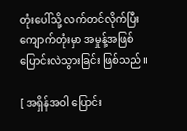တုံးပေါ်သို့ လက်တင်လိုက်ပြီး ကျောက်တုံးမှာ အမှုန့်အဖြစ် ပြောင်းလဲသွားခြင်း ဖြစ်သည်။

[ အရှိန်အဝါ ပြောင်း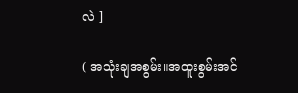လဲ ]

( အသုံးချအစွမ်း။အထူးစွမ်းအင်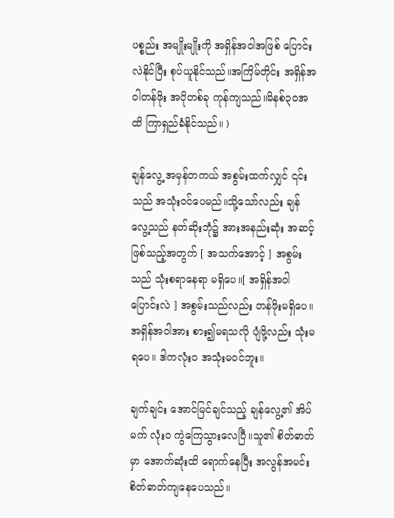ပစ္စည်း အမျိုးမျိုးကို အရှိန်အဝါအဖြစ် ပြောင်းလဲနိုင်ပြီး စုပ်ယူနိုင်သည်။အကြိမ်တိုင်း အရှိန်အဝါတန်ဖိုး အပိုတစ်ခု ကုန်ကျသည်။မိနစ်၃၀အထိ ကြာရှည်ခံနိုင်သည်။ )

ချန်လွေ့ အမှန်တကယ် အစွမ်းထက်လျှင် ၎င်းသည် အသုံးဝင်ပေမည်။သို့သော်လည်း ချန်လွေ့သည် နတ်ဆိုးဘုံ၌ အားအနည်းဆုံး အဆင့် ဖြစ်သည့်အတွက် [ အသက်အောင့် ] အစွမ်းသည် သုံးစရာနေရာ မရှိပေ။[ အရှိန်အဝါ ပြောင်းလဲ ] အစွမ်းသည်လည်း တန်ဖိုးမရှိပေ။အရှိန်အဝါအား စား၍မရသလို ပျံဖို့လည်း သုံးမရပေ။ ဒါကလုံးဝ အသုံးမဝင်ဘူး။

ချက်ချင်း အောင်မြင်ချင်သည့် ချန်လွေ့၏ အိပ်မက် လုံးဝ ကွဲကြေသွားလေပြီ။သူ၏ စိတ်ဓာတ်မှာ အောက်ဆုံးထိ ရောက်နေပြီး အလွန်အမင်း စိတ်ဓာတ်ကျနေပေသည်။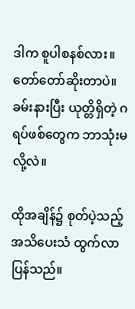ဒါက စူပါစနစ်လား။တော်တော်ဆိုးတာပဲ။ခမ်းနားပြီး ယုတ္တိရှိတဲ့ ဂရပ်ဖစ်တွေက ဘာသုံးမလို့လဲ။

ထိုအချိန်၌ စုတ်ပဲ့သည့် အသိပေးသံ ထွက်လာပြန်သည်။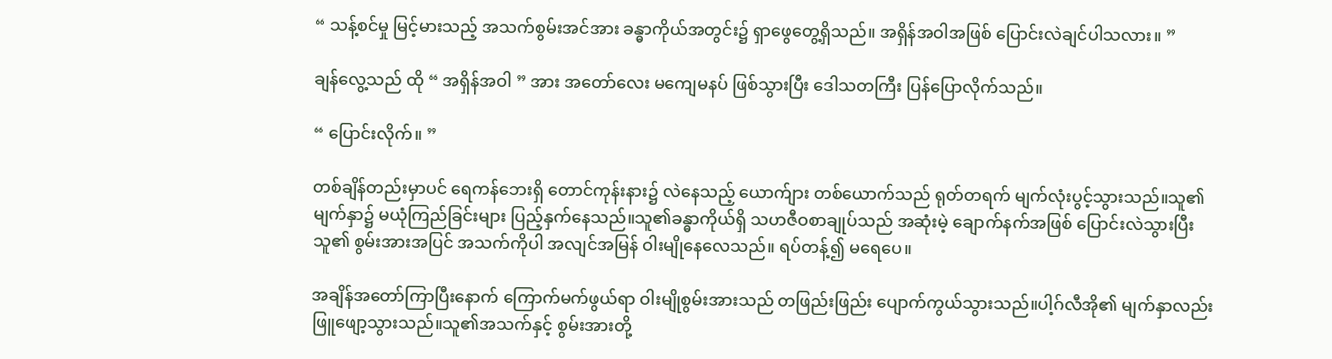“ သန့်စင်မှု မြင့်မားသည့် အသက်စွမ်းအင်အား ခန္ဓာကိုယ်အတွင်း၌ ရှာဖွေတွေ့ရှိသည်။ အရှိန်အဝါအဖြစ် ပြောင်းလဲချင်ပါသလား။ ”

ချန်လွေ့သည် ထို “ အရှိန်အဝါ ” အား အတော်လေး မကျေမနပ် ဖြစ်သွားပြီး ဒေါသတကြီး ပြန်ပြောလိုက်သည်။

“ ပြောင်းလိုက်။ ”

တစ်ချိန်တည်းမှာပင် ရေကန်ဘေးရှိ တောင်ကုန်းနား၌ လဲနေသည့် ယောက်ျား တစ်ယောက်သည် ရုတ်တရက် မျက်လုံးပွင့်သွားသည်။သူ၏ မျက်နှာ၌ မယုံကြည်ခြင်းများ ပြည့်နှက်နေသည်။သူ၏ခန္ဓာကိုယ်ရှိ သဟဇီဝစာချုပ်သည် အဆုံးမဲ့ ချောက်နက်အဖြစ် ပြောင်းလဲသွားပြီး သူ၏ စွမ်းအားအပြင် အသက်ကိုပါ အလျင်အမြန် ဝါးမျိုနေလေသည်။ ရပ်တန့်၍ မရေပေ။

အချိန်အတော်ကြာပြီးနောက် ကြောက်မက်ဖွယ်ရာ ဝါးမျိုစွမ်းအားသည် တဖြည်းဖြည်း ပျောက်ကွယ်သွားသည်။ပါ့ဂ်လီအို၏ မျက်နှာလည်း ဖြူဖျော့သွားသည်။သူ၏အသက်နှင့် စွမ်းအားတို့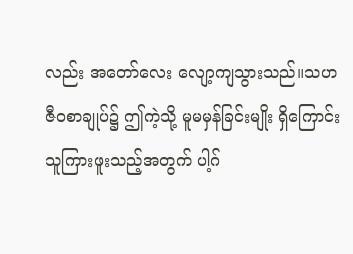လည်း အတော်လေး လျော့ကျသွားသည်။သဟဇီဝစာချုပ်၌ ဤကဲ့သို့ မူမမှန်ခြင်းမျိုး ရှိကြောင်း သူကြားဖူးသည့်အတွက် ပါ့ဂ်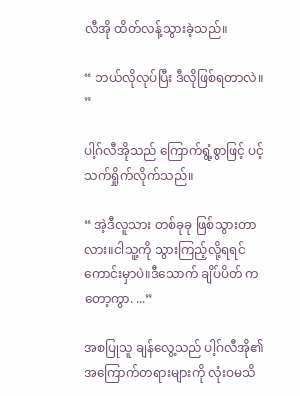လီအို ထိတ်လန့်သွားခဲ့သည်။

“ ဘယ်လိုလုပ်ပြီး ဒီလိုဖြစ်ရတာလဲ။ ”

ပါ့ဂ်လီအိုသည် ကြောက်ရွံ့စွာဖြင့် ပင့်သက်ရှိုက်လိုက်သည်။

“ အဲ့ဒီလူသား တစ်ခုခု ဖြစ်သွားတာလား။ငါသူ့ကို သွားကြည့်လို့ရရင် ကောင်းမှာပဲ။ဒီသောက် ချိပ်ပိတ် ကတော့ကွာ. ...”

အစပြုသူ ချန်လွေ့သည် ပါ့ဂ်လီအို၏ အကြောက်တရားများကို လုံးဝမသိ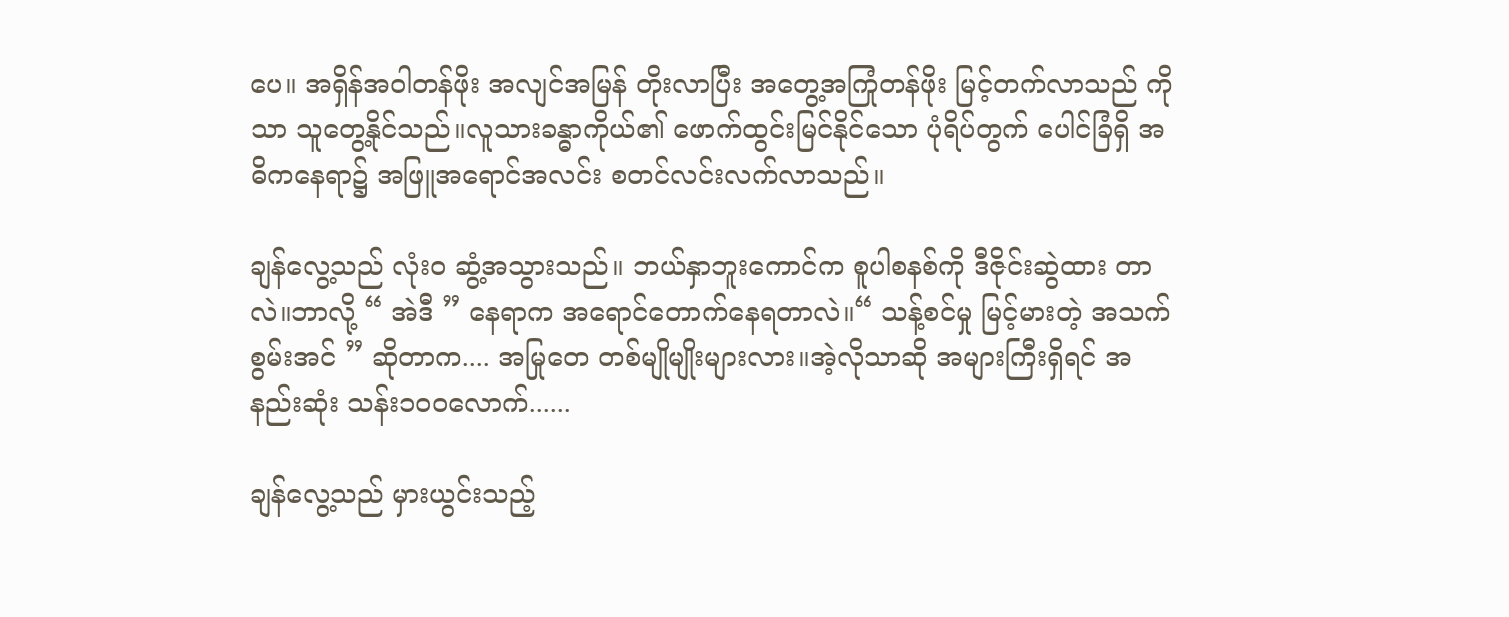ပေ။ အရှိန်အဝါတန်ဖိုး အလျင်အမြန် တိုးလာပြီး အတွေ့အကြုံတန်ဖိုး မြင့်တက်လာသည် ကိုသာ သူတွေ့နိုင်သည်။လူသားခန္ဓာကိုယ်၏ ဖောက်ထွင်းမြင်နိုင်သော ပုံရိပ်တွက် ပေါင်ခြံရှိ အဓိကနေရာ၌ အဖြူအရောင်အလင်း စတင်လင်းလက်လာသည်။

ချန်လွေ့သည် လုံးဝ ဆွံ့အသွားသည်။ ဘယ်နှာဘူးကောင်က စူပါစနစ်ကို ဒီဇိုင်းဆွဲထား တာလဲ။ဘာလို့ “ အဲဒီ ” နေရာက အရောင်တောက်နေရတာလဲ။“ သန့်စင်မှု မြင့်မားတဲ့ အသက်စွမ်းအင် ” ဆိုတာက.... အမြုတေ တစ်မျိုမျိုးများလား။အဲ့လိုသာဆို အများကြီးရှိရင် အနည်းဆုံး သန်း၁၀၀လောက်......

ချန်လွေ့သည် မှားယွင်းသည့်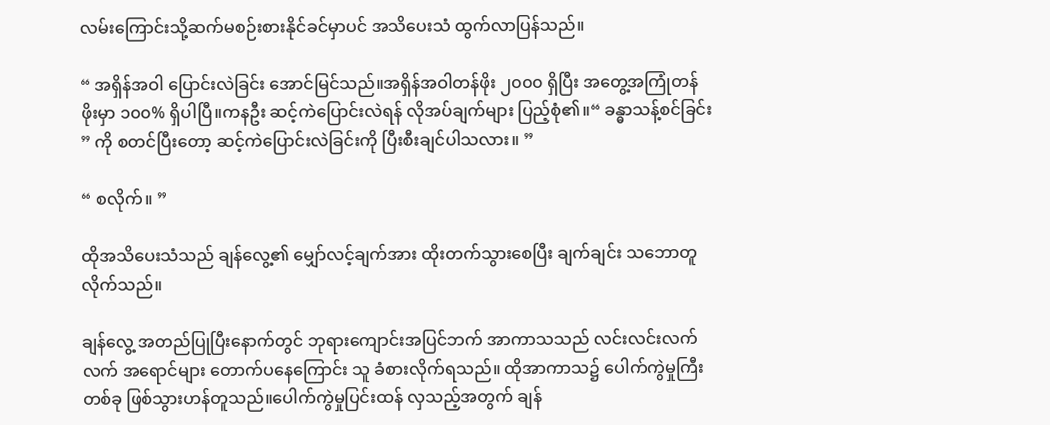လမ်းကြောင်းသို့ဆက်မစဉ်းစားနိုင်ခင်မှာပင် အသိပေးသံ ထွက်လာပြန်သည်။

“ အရှိန်အဝါ ပြောင်းလဲခြင်း အောင်မြင်သည်။အရှိန်အဝါတန်ဖိုး ၂၀၀၀ ရှိပြီး အတွေ့အကြုံတန်ဖိုးမှာ ၁၀၀% ရှိပါပြီ။ကနဦး ဆင့်ကဲပြောင်းလဲရန် လိုအပ်ချက်များ ပြည့်စုံ၏။“ ခန္ဓာသန့်စင်ခြင်း ” ကို စတင်ပြီးတော့ ဆင့်ကဲပြောင်းလဲခြင်းကို ပြီးစီးချင်ပါသလား။ ”

“ စလိုက်။ ”

ထိုအသိပေးသံသည် ချန်လွေ့၏ မျှော်လင့်ချက်အား ထိုးတက်သွားစေပြီး ချက်ချင်း သဘောတူလိုက်သည်။

ချန်လွေ့ အတည်ပြုပြီးနောက်တွင် ဘုရားကျောင်းအပြင်ဘက် အာကာသသည် လင်းလင်းလက်လက် အရောင်များ တောက်ပနေကြောင်း သူ ခံစားလိုက်ရသည်။ ထိုအာကာသ၌ ပေါက်ကွဲမှုကြီးတစ်ခု ဖြစ်သွားဟန်တူသည်။ပေါက်ကွဲမှုပြင်းထန် လှသည့်အတွက် ချန်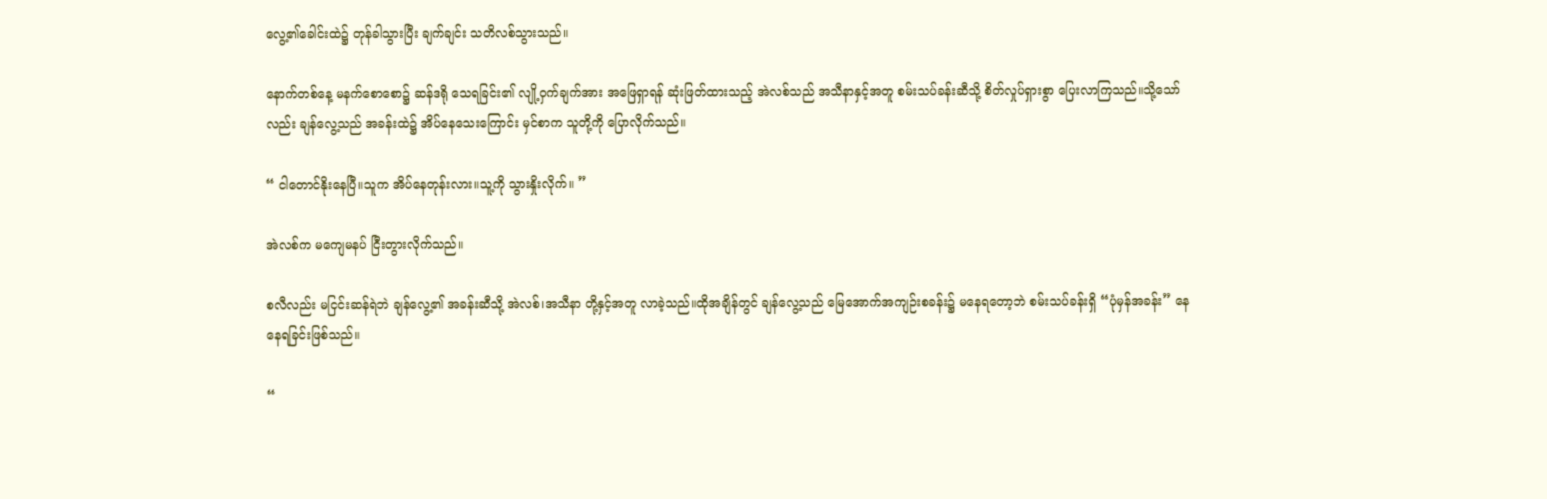လွေ့၏ခေါင်းထဲ၌ တုန်ခါသွားပြီး ချက်ချင်း သတိလစ်သွားသည်။

နောက်တစ်နေ့ မနက်စောစော၌ ဆန်ဒရို သေရခြင်း၏ လျို့ဝှက်ချက်အား အဖြေရှာရန် ဆုံးဖြတ်ထားသည့် အဲလစ်သည် အသီနာနှင့်အတူ စမ်းသပ်ခန်းဆီသို့ စိတ်လှုပ်ရှားစွာ ပြေးလာကြသည်။သို့သော်လည်း ချန်လွေ့သည် အခန်းထဲ၌ အိပ်နေသေးကြောင်း မှင်စာက သူတို့ကို ပြောလိုက်သည်။

“ ငါတောင်နိုးနေပြီ။သူက အိပ်နေတုန်းလား။သူ့ကို သွားနှိုးလိုက်။ ”

အဲလစ်က မကျေမနပ် ငြီးတွားလိုက်သည်။

စလီလည်း မငြင်းဆန်ရဲဘဲ ချန်လွေ့၏ အခန်းဆီသို့ အဲလစ်၊အသီနာ တို့နှင့်အတူ လာခဲ့သည်။ထိုအချိန်တွင် ချန်လွေ့သည် မြေအောက်အကျဉ်းစခန်း၌ မနေရတော့ဘဲ စမ်းသပ်ခန်းရှိ “ပုံမှန်အခန်း” နေနေရခြင်းဖြစ်သည်။

“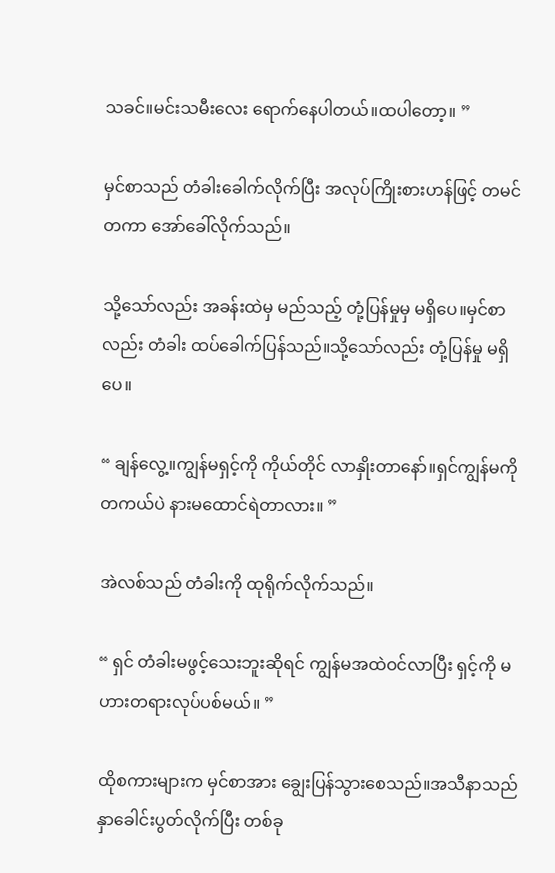သခင်။မင်းသမီးလေး ရောက်နေပါတယ်။ထပါတော့။ ”

မှင်စာသည် တံခါးခေါက်လိုက်ပြီး အလုပ်ကြိုးစားဟန်ဖြင့် တမင်တကာ အော်ခေါ်လိုက်သည်။

သို့သော်လည်း အခန်းထဲမှ မည်သည့် တုံ့ပြန်မှုမှ မရှိပေ။မှင်စာလည်း တံခါး ထပ်ခေါက်ပြန်သည်။သို့သော်လည်း တုံ့ပြန်မှု မရှိပေ။

“ ချန်လွေ့။ကျွန်မရှင့်ကို ကိုယ်တိုင် လာနှိုးတာနော်။ရှင်ကျွန်မကိုတကယ်ပဲ နားမထောင်ရဲတာလား။ ”

အဲလစ်သည် တံခါးကို ထုရိုက်လိုက်သည်။

“ ရှင် တံခါးမဖွင့်သေးဘူးဆိုရင် ကျွန်မအထဲဝင်လာပြီး ရှင့်ကို မဟားတရားလုပ်ပစ်မယ်။ ”

ထိုစကားများက မှင်စာအား ချွေးပြန်သွားစေသည်။အသီနာသည် နှာခေါင်းပွတ်လိုက်ပြီး တစ်ခု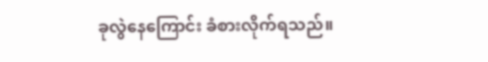ခုလွဲနေကြောင်း ခံစားလိုက်ရသည်။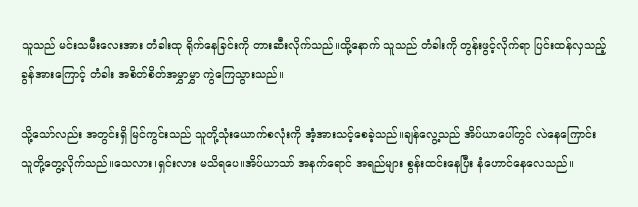သူသည် မင်းသမီးလေးအား တံခါးထု ရိုက်နေခြင်းကို တားဆီးလိုက်သည်။ထို့နောက် သူသည် တံခါးကို တွန်းဖွင့်လိုက်ရာ ပြင်းထန်လှသည့် ခွန်အားကြောင့် တံခါး အစိတ်စိတ်အမွှာမွှာ ကွဲကြေသွားသည်။

သို့သော်လည်း အတွင်းရှိ မြင်ကွင်းသည် သူတို့သုံးယောက်စလုံးကို အံ့အားသင့်စေခဲ့သည်။ချန်လွေ့သည် အိပ်ယာပေါ်တွင် လဲနေကြောင်း သူတို့တွေ့လိုက်သည်။သေလား၊ရှင်းလား မသိရပေ။အိပ်ယာသာ် အနက်ရောင် အရည်များ စွန်းထင်းနေပြီး နံဟောင်နေလေသည်။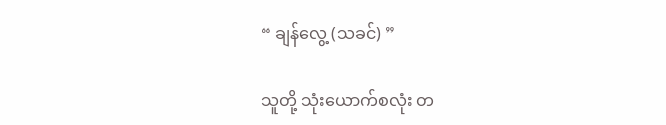“ ချန်လွေ့ (သခင်) ”

သူတို့ သုံးယောက်စလုံး တ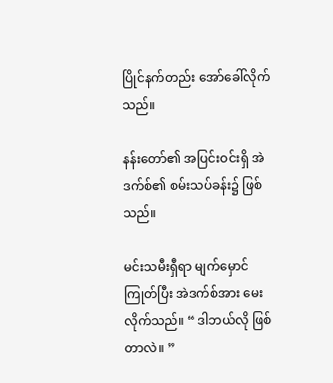ပြိုင်နက်တည်း အော်ခေါ်လိုက်သည်။

နန်းတော်၏ အပြင်းဝင်းရှိ အဲဒက်စ်၏ စမ်းသပ်ခန်း၌ ဖြစ်သည်။

မင်းသမီးရှီရာ မျက်မှောင်ကြုတ်ပြီး အဲဒက်စ်အား မေးလိုက်သည်။ “ ဒါဘယ်လို ဖြစ်တာလဲ။ ”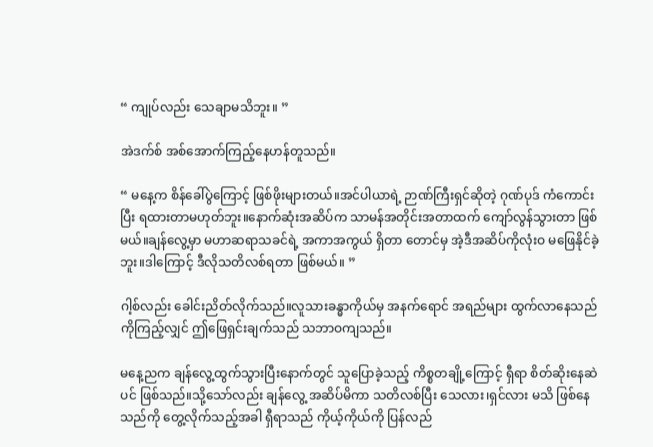“ ကျုပ်လည်း သေချာမသိဘူး။ ”

အဲဒက်စ် အစ်အောက်ကြည့်နေဟန်တူသည်။

“ မနေ့က စိန်ခေါ်ပွဲကြောင့် ဖြစ်ဖိုးများတယ်။အင်ပါယာရဲ့ ဉာဏ်ကြီးရှင်ဆိုတဲ့ ဂုဏ်ပုဒ် ကံကောင်းပြီး ရထားတာမဟုတ်ဘူး။နောက်ဆုံးအဆိပ်က သာမန်အတိုင်းအတာထက် ကျော်လွန်သွားတာ ဖြစ်မယ်။ချန်လွေ့မှာ မဟာဆရာသခင်ရဲ့ အကာအကွယ် ရှိတာ တောင်မှ အဲ့ဒီအဆိပ်ကိုလုံးဝ မဖြေနိုင်ခဲ့ဘူး။ဒါကြောင့် ဒီလိုသတိလစ်ရတာ ဖြစ်မယ်။ ”

ဂါ့စ်လည်း ခေါင်းညိတ်လိုက်သည်။လူသားခန္ဓာကိုယ်မှ အနက်ရောင် အရည်များ ထွက်လာနေသည်ကိုကြည့်လျှင် ဤဖြေရှင်းချက်သည် သဘာဝကျသည်။

မနေ့ညက ချန်လွေ့ထွက်သွားပြီးနောက်တွင် သူပြောခဲ့သည့် ကိစ္စတချို့ကြောင့် ရှီရာ စိတ်ဆိုးနေဆဲပင် ဖြစ်သည်။သို့သော်လည်း ချန်လွေ့ အဆိပ်မိကာ သတိလစ်ပြီး သေလား၊ရှင်လား မသိ ဖြစ်နေသည်ကို တွေ့လိုက်သည့်အခါ ရှီရာသည် ကိုယ့်ကိုယ်ကို ပြန်လည်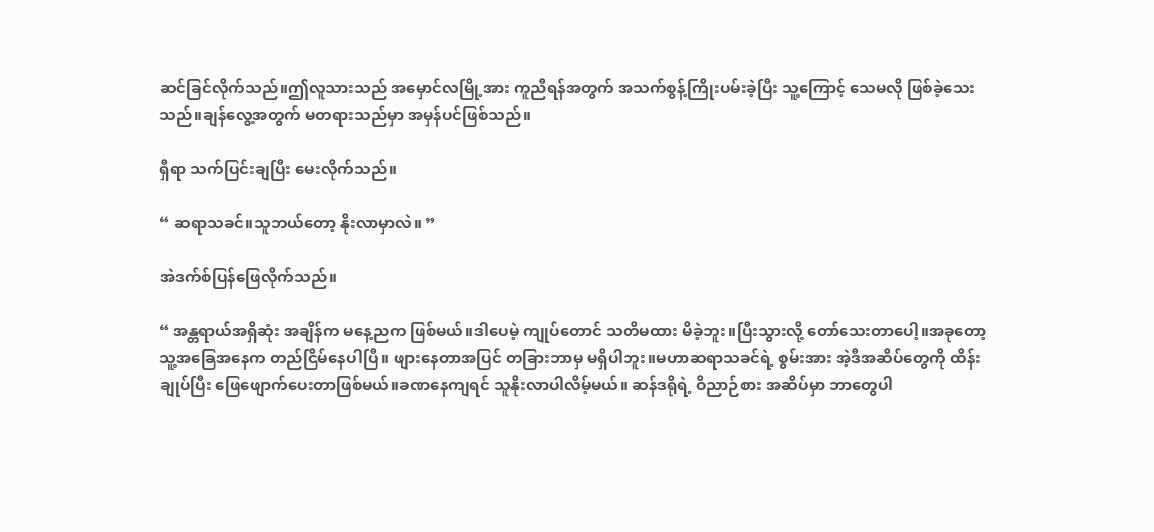ဆင်ခြင်လိုက်သည်။ဤလူသားသည် အမှောင်လမြို့အား ကူညီရန်အတွက် အသက်စွန့်ကြိုးပမ်းခဲ့ပြီး သူ့ကြောင့် သေမလို ဖြစ်ခဲ့သေးသည်။ချန်လွေ့အတွက် မတရားသည်မှာ အမှန်ပင်ဖြစ်သည်။

ရှီရာ သက်ပြင်းချပြီး မေးလိုက်သည်။

“ ဆရာသခင်။သူဘယ်တော့ နိုးလာမှာလဲ။ ”

အဲဒက်စ်ပြန်ဖြေလိုက်သည်။

“ အန္တရာယ်အရှိဆုံး အချိန်က မနေ့ညက ဖြစ်မယ်။ဒါပေမဲ့ ကျုပ်တောင် သတိမထား မိခဲ့ဘူး။ပြီးသွားလို့ တော်သေးတာပေါ့။အခုတော့ သူ့အခြေအနေက တည်ငြိမ်နေပါပြီ။ ဖျားနေတာအပြင် တခြားဘာမှ မရှိပါဘူး။မဟာဆရာသခင်ရဲ့ စွမ်းအား အဲ့ဒီအဆိပ်တွေကို ထိန်းချုပ်ပြီး ဖြေဖျောက်ပေးတာဖြစ်မယ်။ခဏနေကျရင် သူနိုးလာပါလိမ့်မယ်။ ဆန်ဒရိုရဲ့ ဝိညာဉ်စား အဆိပ်မှာ ဘာတွေပါ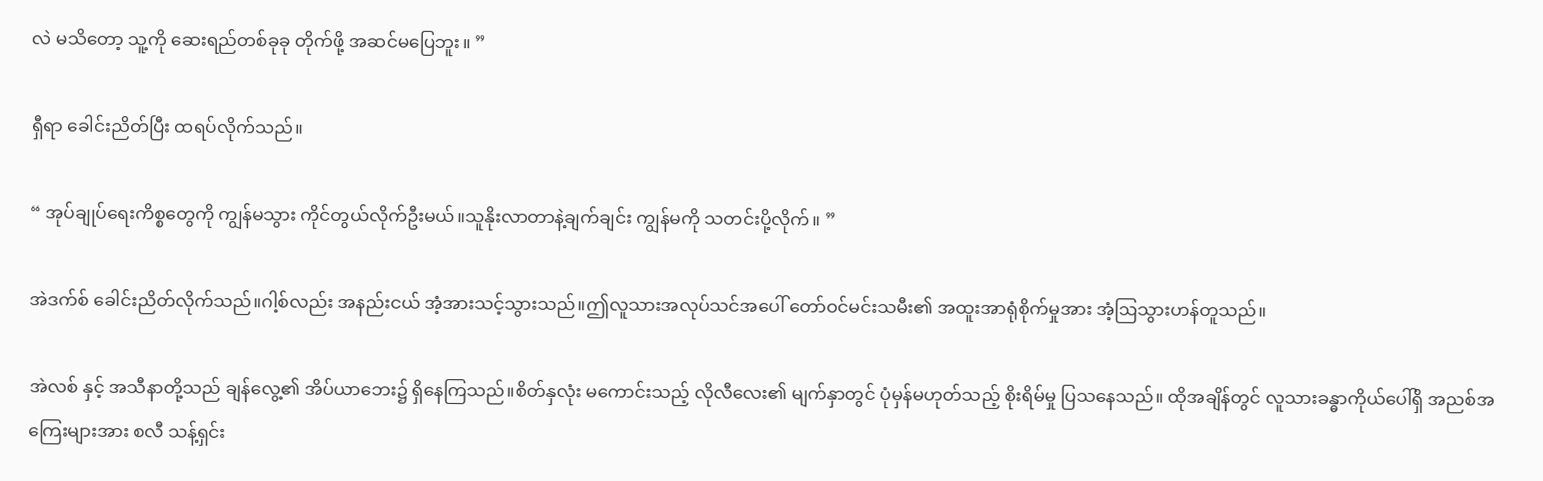လဲ မသိတော့ သူ့ကို ဆေးရည်တစ်ခုခု တိုက်ဖို့ အဆင်မပြေဘူး။ ”

ရှီရာ ခေါင်းညိတ်ပြီး ထရပ်လိုက်သည်။

“ အုပ်ချုပ်ရေးကိစ္စတွေကို ကျွန်မသွား ကိုင်တွယ်လိုက်ဦးမယ်။သူနိုးလာတာနဲ့ချက်ချင်း ကျွန်မကို သတင်းပို့လိုက်။ ”

အဲဒက်စ် ခေါင်းညိတ်လိုက်သည်။ဂါ့စ်လည်း အနည်းငယ် အံ့အားသင့်သွားသည်။ဤလူသားအလုပ်သင်အပေါ် တော်ဝင်မင်းသမီး၏ အထူးအာရုံစိုက်မှုအား အံ့ဩသွားဟန်တူသည်။

အဲလစ် နှင့် အသီနာတို့သည် ချန်လွေ့၏ အိပ်ယာဘေး၌ ရှိနေကြသည်။စိတ်နှလုံး မကောင်းသည့် လိုလီလေး၏ မျက်နှာတွင် ပုံမှန်မဟုတ်သည့် စိုးရိမ်မှု ပြသနေသည်။ ထိုအချိန်တွင် လူသားခန္ဓာကိုယ်ပေါ်ရှိ အညစ်အကြေးများအား စလီ သန့်ရှင်း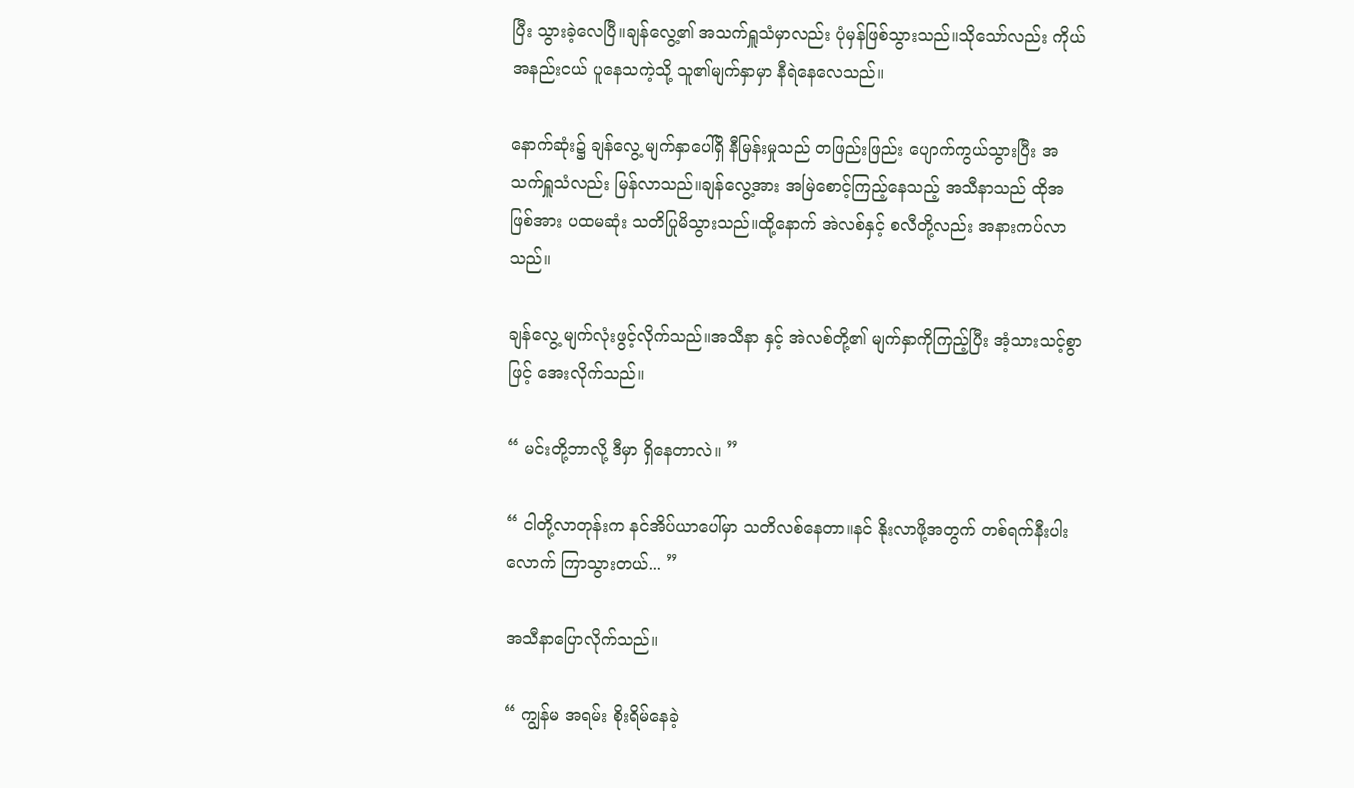ပြီး သွားခဲ့လေပြီ။ချန်လွေ့၏ အသက်ရှူသံမှာလည်း ပုံမှန်ဖြစ်သွားသည်။သိုသော်လည်း ကိုယ်အနည်းငယ် ပူနေသကဲ့သို့ သူ၏မျက်နှာမှာ နီရဲနေလေသည်။

နောက်ဆုံး၌ ချန်လွေ့ မျက်နှာပေါ်ရှိ နီမြန်းမှုသည် တဖြည်းဖြည်း ပျောက်ကွယ်သွားပြီး အသက်ရှူသံလည်း မြန်လာသည်။ချန်လွေ့အား အမြဲစောင့်ကြည့်နေသည့် အသီနာသည် ထိုအဖြစ်အား ပထမဆုံး သတိပြုမိသွားသည်။ထို့နောက် အဲလစ်နှင့် စလီတို့လည်း အနားကပ်လာသည်။

ချန်လွေ့ မျက်လုံးဖွင့်လိုက်သည်။အသီနာ နှင့် အဲလစ်တို့၏ မျက်နှာကိုကြည့်ပြီး အံ့သားသင့်စွာဖြင့် အေးလိုက်သည်။

“ မင်းတို့ဘာလို့ ဒီမှာ ရှိနေတာလဲ။ ”

“ ငါတို့လာတုန်းက နင်အိပ်ယာပေါ်မှာ သတိလစ်နေတာ။နင် နိုးလာဖို့အတွက် တစ်ရက်နီးပါးလောက် ကြာသွားတယ်... ”

အသီနာပြောလိုက်သည်။

“ ကျွန်မ အရမ်း စိုးရိမ်နေခဲ့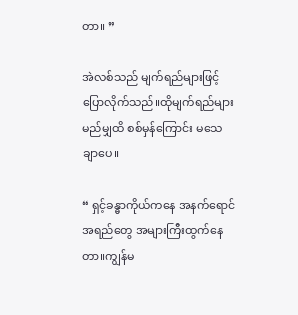တာ။ ”

အဲလစ်သည် မျက်ရည်များဖြင့် ပြောလိုက်သည်။ထိုမျက်ရည်များ မည်မျှထိ စစ်မှန်ကြောင်း မသေချာပေ။

“ ရှင့်ခန္ဓာကိုယ်ကနေ အနက်ရောင်အရည်တွေ အများကြီးထွက်နေတာ။ကျွန်မ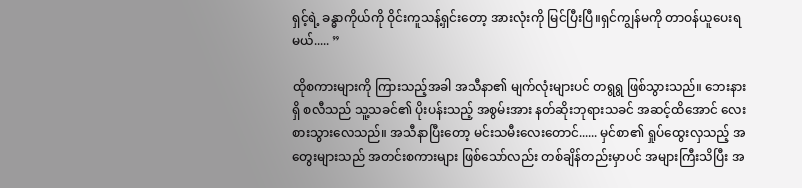ရှင့်ရဲ့ ခန္ဓာကိုယ်ကို ဝိုင်းကူသန့်ရှင်းတော့ အားလုံးကို မြင်ပြီးပြီ။ရှင်ကျွန်မကို တာဝန်ယူပေးရမယ်..... ”

ထိုစကားများကို ကြားသည့်အခါ အသီနာ၏ မျက်လုံးများပင် တရွရွ ဖြစ်သွားသည်။ ဘေးနားရှိ စလီသည် သူ့သခင်၏ ပိုးပန်းသည့် အစွမ်းအား နတ်ဆိုးဘုရားသခင် အဆင့်ထိအောင် လေးစားသွားလေသည်။ အသီနာပြီးတော့ မင်းသမီးလေးတောင်...... မှင်စာ၏ ရှုပ်ထွေးလှသည့် အတွေးများသည် အတင်းစကားများ ဖြစ်သော်လည်း တစ်ချိန်တည်းမှာပင် အများကြီးသိပြီး အ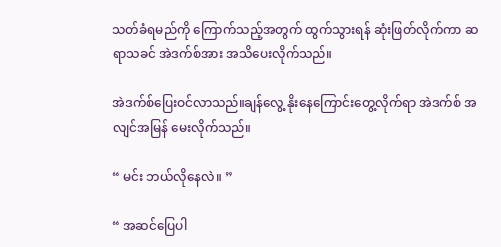သတ်ခံရမည်ကို ကြောက်သည့်အတွက် ထွက်သွားရန် ဆုံးဖြတ်လိုက်ကာ ဆရာသခင် အဲဒက်စ်အား အသိပေးလိုက်သည်။

အဲဒက်စ်ပြေးဝင်လာသည်။ချန်လွေ့ နိုးနေကြောင်းတွေ့လိုက်ရာ အဲဒက်စ် အလျင်အမြန် မေးလိုက်သည်။

“ မင်း ဘယ်လိုနေလဲ။ ”

“ အဆင်ပြေပါ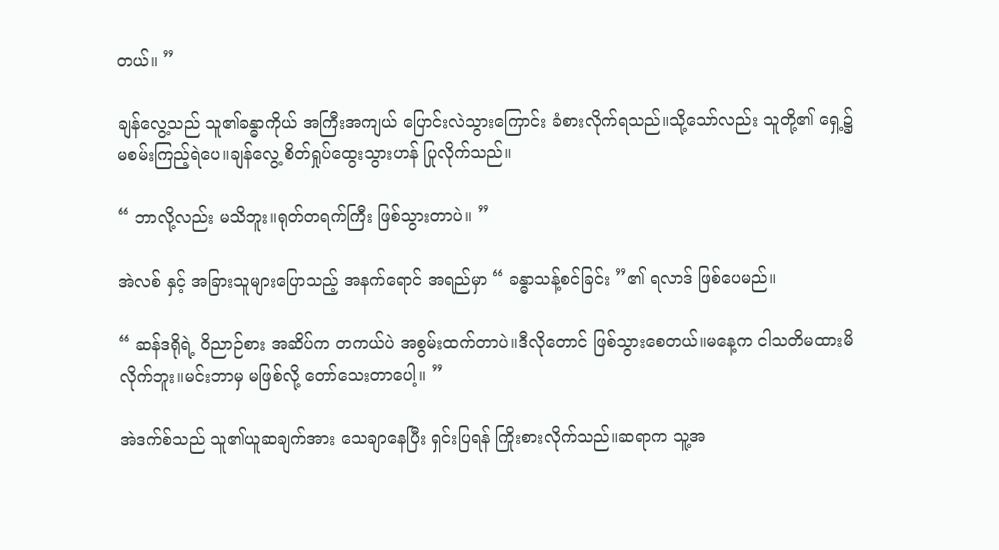တယ်။ ”

ချန်လွေ့သည် သူ၏ခန္ဓာကိုယ် အကြီးအကျယ် ပြောင်းလဲသွားကြောင်း ခံစားလိုက်ရသည်။သို့သော်လည်း သူတို့၏ ရှေ့၌ မစမ်းကြည့်ရဲပေ။ချန်လွေ့ စိတ်ရှုပ်ထွေးသွားဟန် ပြုလိုက်သည်။

“ ဘာလို့လည်း မသိဘူး။ရုတ်တရက်ကြီး ဖြစ်သွားတာပဲ။ ”

အဲလစ် နှင့် အခြားသူများပြောသည့် အနက်ရောင် အရည်မှာ “ ခန္ဓာသန့်စင်ခြင်း ”၏ ရလာဒ် ဖြစ်ပေမည်။

“ ဆန်ဒရိုရဲ့ ဝိညာဉ်စား အဆိပ်က တကယ်ပဲ အစွမ်းထက်တာပဲ။ဒီလိုတောင် ဖြစ်သွားစေတယ်။မနေ့က ငါသတိမထားမိလိုက်ဘူး။မင်းဘာမှ မဖြစ်လို့ တော်သေးတာပေါ့။ ”

အဲဒက်စ်သည် သူ၏ယူဆချက်အား သေချာနေပြီး ရှင်းပြရန် ကြိုးစားလိုက်သည်။ဆရာက သူ့အ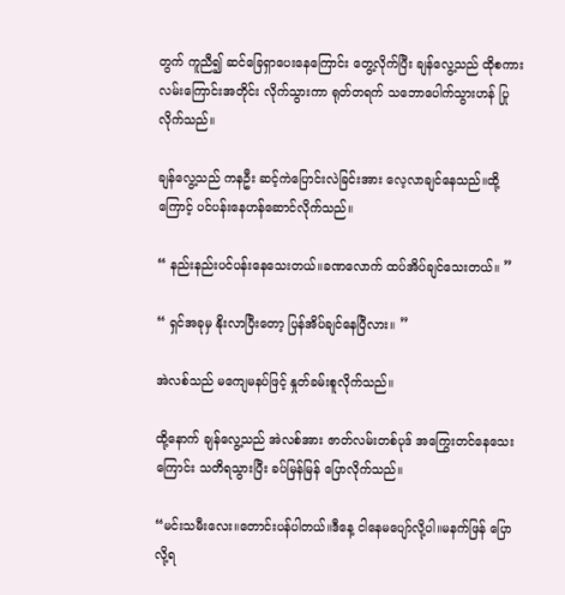တွက် ကူညီ၍ ဆင်ခြေရှာပေးနေကြောင်း တွေ့လိုက်ပြီး ချန်လွေ့သည် ထိုစကား‌ လမ်းကြောင်းအတိုင်း လိုက်သွားကာ ရုတ်တရက် သဘောပေါက်သွားဟန် ပြုလိုက်သည်။

ချန်လွေ့သည် ကနဦး ဆင့်ကဲပြောင်းလဲခြင်းအား လေ့လာချင်နေသည်။ထို့ကြောင့် ပင်ပန်းနေဟန်ဆောင်လိုက်သည်။

“ နည်းနည်းပင်ပန်းနေသေးတယ်။ခဏလောက် ထပ်အိပ်ချင်သေးတယ်။ ”

“ ရှင်အခုမှ နိုးလာပြီးတော့ ပြန်အိပ်ချင်နေပြီလား။ ”

အဲလစ်သည် မကျေမနပ်ဖြင့် နှုတ်ခမ်းစူလိုက်သည်။

ထို့နောက် ချန်လွေ့သည် အဲလစ်အား ဇာတ်လမ်းတစ်ပုဒ် အကြွေးတင်နေသေးကြောင်း သတိရသွားပြီး ခပ်မြန်မြန် ပြောလိုက်သည်။

“မင်းသမီးလေး။တောင်းပန်ပါတယ်။ဒီနေ့ ငါနေမပျော်လို့ပါ။မနက်ဖြန် ပြောလို့ရ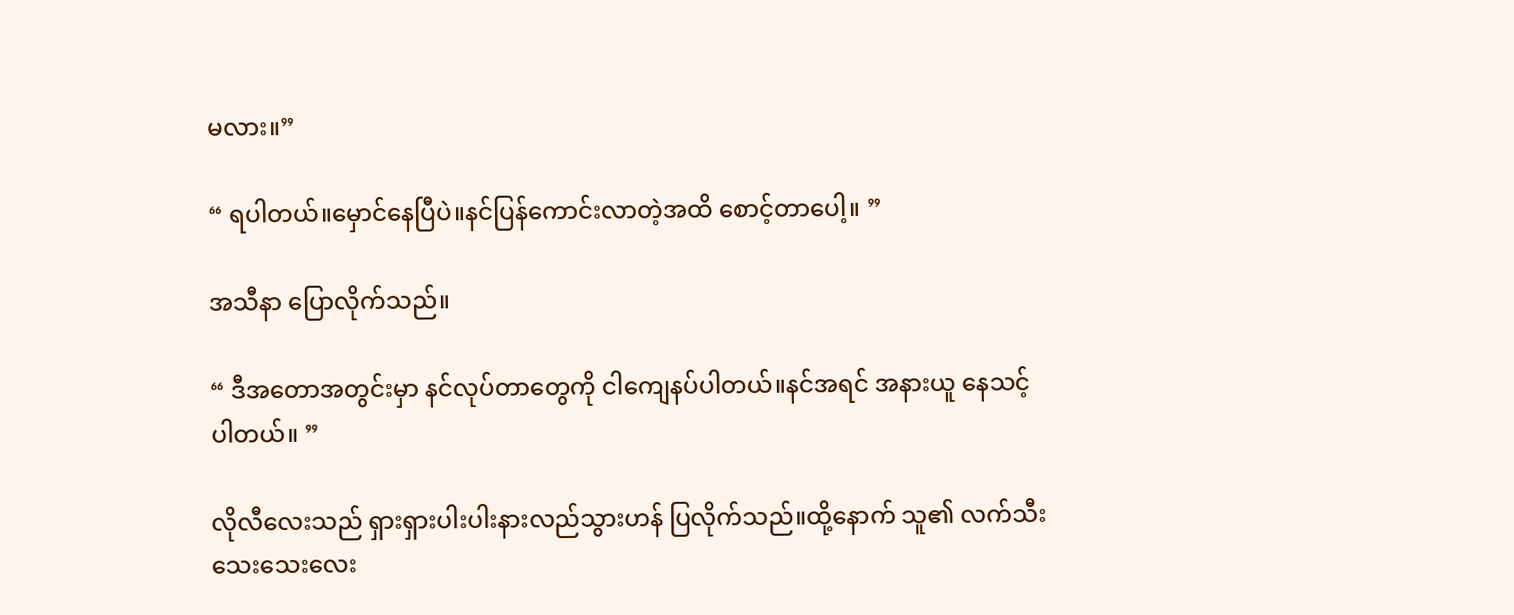မလား။”

“ ရပါတယ်။မှောင်နေပြီပဲ။နင်ပြန်ကောင်းလာတဲ့အထိ စောင့်တာပေါ့။ ”

အသီနာ ပြောလိုက်သည်။

“ ဒီအတောအတွင်းမှာ နင်လုပ်တာတွေကို ငါကျေနပ်ပါတယ်။နင်အရင် အနားယူ နေသင့်ပါတယ်။ ”

လိုလီလေးသည် ရှားရှားပါးပါးနားလည်သွားဟန် ပြလိုက်သည်။ထို့နောက် သူ၏ လက်သီးသေးသေးလေး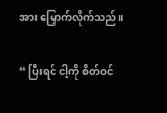အား မြှောက်လိုက်သည်။

“ ပြီးရင် ငါ့ကို စိတ်ဝင်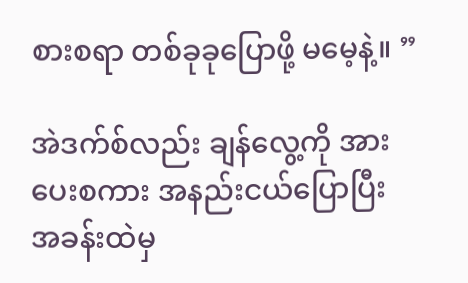စားစရာ တစ်ခုခုပြောဖို့ မမေ့နဲ့။ ”

အဲဒက်စ်လည်း ချန်လွေ့ကို အားပေးစကား အနည်းငယ်ပြောပြီး အခန်းထဲမှ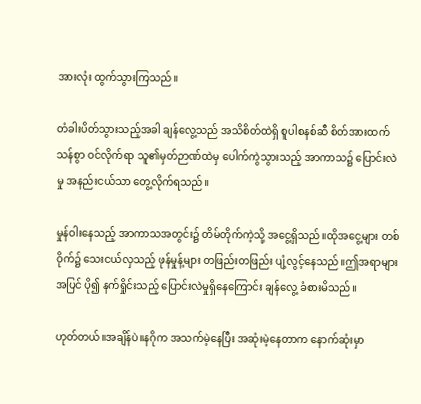အားလုံး ထွက်သွားကြသည်။

တံခါးပိတ်သွားသည့်အခါ ချန်လွေ့သည် အသိစိတ်ထဲရှိ စူပါစနစ်ဆီ စိတ်အားထက်သန်စွာ ဝင်လိုက်ရာ သူ၏မှတ်ဉာဏ်ထဲမှ ပေါက်ကွဲသွားသည့် အာကာသ၌ ပြောင်းလဲမှု အနည်းငယ်သာ တွေ့လိုက်ရသည်။

မှုန်ဝါးနေသည့် အာကာသအတွင်း၌ တိမ်တိုက်ကဲ့သို့ အငွေ့ရှိသည်။ထိုအငွေ့များ တစ်ဝိုက်၌ သေးငယ်လှသည့် ဖုန်မှုန့်များ တဖြည်းတဖြည်း ပျံ့လွင့်နေသည်။ဤအရာများ အပြင် ပို၍ နက်ရှိုင်းသည့် ပြောင်းလဲမှုရှိနေကြောင်း ချန်လွေ့ ခံစားမိသည်။

ဟုတ်တယ်။အချိန်ပဲ။နဂိုက အသက်မဲ့နေပြီး အဆုံးမဲ့နေတာက နောက်ဆုံးမှာ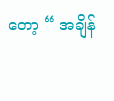တော့ “ အချိန်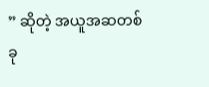” ဆိုတဲ့ အယူအဆတစ်ခု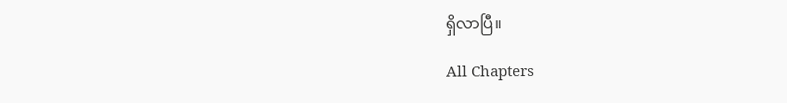ရှိလာပြီ။

All Chapters